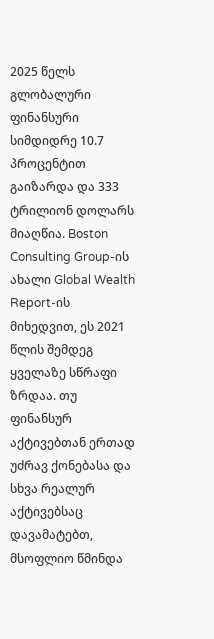2025 წელს გლობალური ფინანსური სიმდიდრე 10.7 პროცენტით გაიზარდა და 333 ტრილიონ დოლარს მიაღწია. Boston Consulting Group-ის ახალი Global Wealth Report-ის მიხედვით, ეს 2021 წლის შემდეგ ყველაზე სწრაფი ზრდაა. თუ ფინანსურ აქტივებთან ერთად უძრავ ქონებასა და სხვა რეალურ აქტივებსაც დავამატებთ, მსოფლიო წმინდა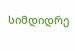სიმდიდრე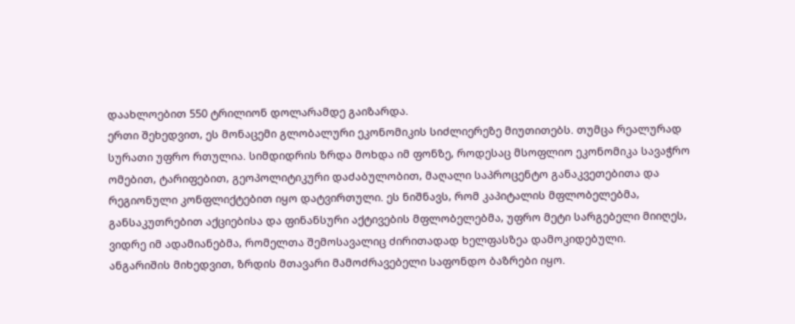დაახლოებით 550 ტრილიონ დოლარამდე გაიზარდა.
ერთი შეხედვით, ეს მონაცემი გლობალური ეკონომიკის სიძლიერეზე მიუთითებს. თუმცა რეალურად სურათი უფრო რთულია. სიმდიდრის ზრდა მოხდა იმ ფონზე, როდესაც მსოფლიო ეკონომიკა სავაჭრო ომებით, ტარიფებით, გეოპოლიტიკური დაძაბულობით, მაღალი საპროცენტო განაკვეთებითა და რეგიონული კონფლიქტებით იყო დატვირთული. ეს ნიშნავს, რომ კაპიტალის მფლობელებმა, განსაკუთრებით აქციებისა და ფინანსური აქტივების მფლობელებმა, უფრო მეტი სარგებელი მიიღეს, ვიდრე იმ ადამიანებმა, რომელთა შემოსავალიც ძირითადად ხელფასზეა დამოკიდებული.
ანგარიშის მიხედვით, ზრდის მთავარი მამოძრავებელი საფონდო ბაზრები იყო.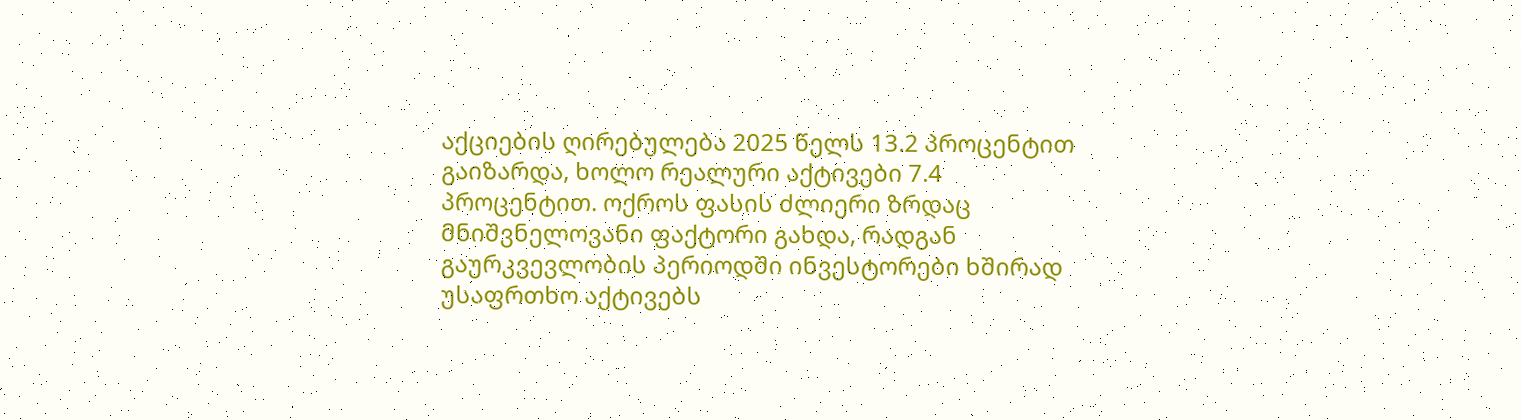აქციების ღირებულება 2025 წელს 13.2 პროცენტით გაიზარდა, ხოლო რეალური აქტივები 7.4 პროცენტით. ოქროს ფასის ძლიერი ზრდაც მნიშვნელოვანი ფაქტორი გახდა, რადგან გაურკვევლობის პერიოდში ინვესტორები ხშირად უსაფრთხო აქტივებს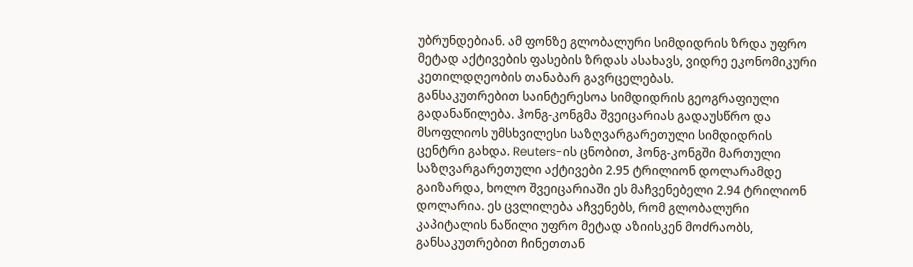უბრუნდებიან. ამ ფონზე გლობალური სიმდიდრის ზრდა უფრო მეტად აქტივების ფასების ზრდას ასახავს, ვიდრე ეკონომიკური კეთილდღეობის თანაბარ გავრცელებას.
განსაკუთრებით საინტერესოა სიმდიდრის გეოგრაფიული გადანაწილება. ჰონგ-კონგმა შვეიცარიას გადაუსწრო და მსოფლიოს უმსხვილესი საზღვარგარეთული სიმდიდრის ცენტრი გახდა. Reuters-ის ცნობით, ჰონგ-კონგში მართული საზღვარგარეთული აქტივები 2.95 ტრილიონ დოლარამდე გაიზარდა, ხოლო შვეიცარიაში ეს მაჩვენებელი 2.94 ტრილიონ დოლარია. ეს ცვლილება აჩვენებს, რომ გლობალური კაპიტალის ნაწილი უფრო მეტად აზიისკენ მოძრაობს, განსაკუთრებით ჩინეთთან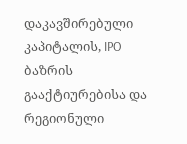დაკავშირებული კაპიტალის, IPO ბაზრის გააქტიურებისა და რეგიონული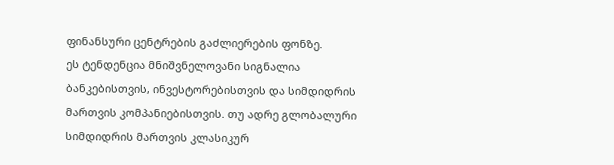ფინანსური ცენტრების გაძლიერების ფონზე.
ეს ტენდენცია მნიშვნელოვანი სიგნალია ბანკებისთვის, ინვესტორებისთვის და სიმდიდრის მართვის კომპანიებისთვის. თუ ადრე გლობალური სიმდიდრის მართვის კლასიკურ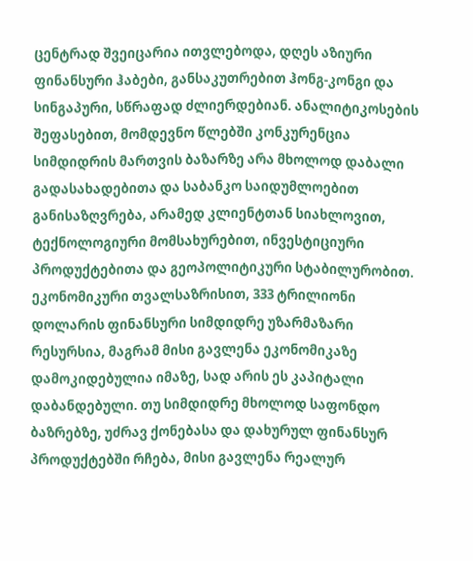ცენტრად შვეიცარია ითვლებოდა, დღეს აზიური ფინანსური ჰაბები, განსაკუთრებით ჰონგ-კონგი და სინგაპური, სწრაფად ძლიერდებიან. ანალიტიკოსების შეფასებით, მომდევნო წლებში კონკურენცია სიმდიდრის მართვის ბაზარზე არა მხოლოდ დაბალი გადასახადებითა და საბანკო საიდუმლოებით განისაზღვრება, არამედ კლიენტთან სიახლოვით, ტექნოლოგიური მომსახურებით, ინვესტიციური პროდუქტებითა და გეოპოლიტიკური სტაბილურობით.
ეკონომიკური თვალსაზრისით, 333 ტრილიონი დოლარის ფინანსური სიმდიდრე უზარმაზარი რესურსია, მაგრამ მისი გავლენა ეკონომიკაზე დამოკიდებულია იმაზე, სად არის ეს კაპიტალი დაბანდებული. თუ სიმდიდრე მხოლოდ საფონდო ბაზრებზე, უძრავ ქონებასა და დახურულ ფინანსურ პროდუქტებში რჩება, მისი გავლენა რეალურ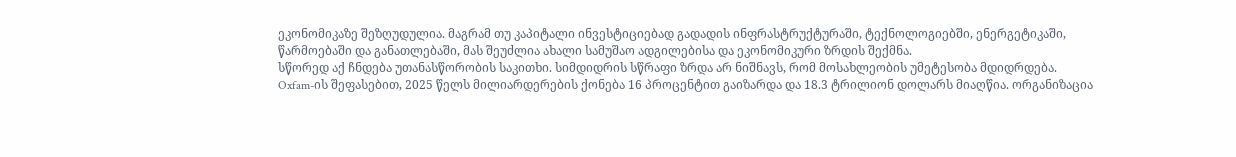ეკონომიკაზე შეზღუდულია. მაგრამ თუ კაპიტალი ინვესტიციებად გადადის ინფრასტრუქტურაში, ტექნოლოგიებში, ენერგეტიკაში, წარმოებაში და განათლებაში, მას შეუძლია ახალი სამუშაო ადგილებისა და ეკონომიკური ზრდის შექმნა.
სწორედ აქ ჩნდება უთანასწორობის საკითხი. სიმდიდრის სწრაფი ზრდა არ ნიშნავს, რომ მოსახლეობის უმეტესობა მდიდრდება. Oxfam-ის შეფასებით, 2025 წელს მილიარდერების ქონება 16 პროცენტით გაიზარდა და 18.3 ტრილიონ დოლარს მიაღწია. ორგანიზაცია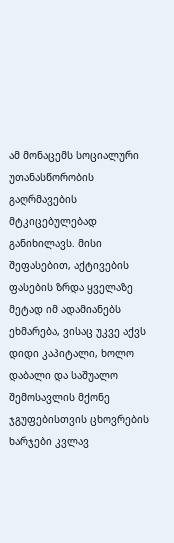ამ მონაცემს სოციალური უთანასწორობის გაღრმავების მტკიცებულებად განიხილავს. მისი შეფასებით, აქტივების ფასების ზრდა ყველაზე მეტად იმ ადამიანებს ეხმარება, ვისაც უკვე აქვს დიდი კაპიტალი, ხოლო დაბალი და საშუალო შემოსავლის მქონე ჯგუფებისთვის ცხოვრების ხარჯები კვლავ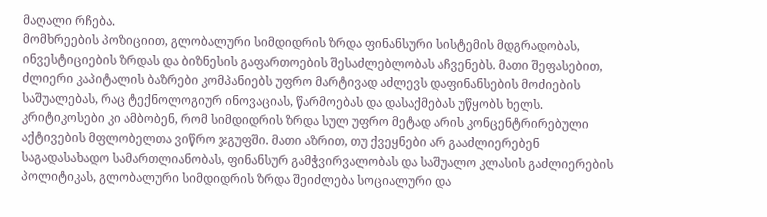მაღალი რჩება.
მომხრეების პოზიციით, გლობალური სიმდიდრის ზრდა ფინანსური სისტემის მდგრადობას, ინვესტიციების ზრდას და ბიზნესის გაფართოების შესაძლებლობას აჩვენებს. მათი შეფასებით, ძლიერი კაპიტალის ბაზრები კომპანიებს უფრო მარტივად აძლევს დაფინანსების მოძიების საშუალებას, რაც ტექნოლოგიურ ინოვაციას, წარმოებას და დასაქმებას უწყობს ხელს.
კრიტიკოსები კი ამბობენ, რომ სიმდიდრის ზრდა სულ უფრო მეტად არის კონცენტრირებული აქტივების მფლობელთა ვიწრო ჯგუფში. მათი აზრით, თუ ქვეყნები არ გააძლიერებენ საგადასახადო სამართლიანობას, ფინანსურ გამჭვირვალობას და საშუალო კლასის გაძლიერების პოლიტიკას, გლობალური სიმდიდრის ზრდა შეიძლება სოციალური და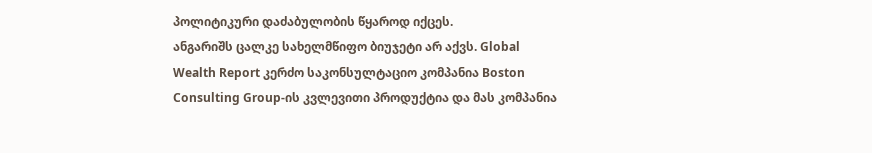პოლიტიკური დაძაბულობის წყაროდ იქცეს.
ანგარიშს ცალკე სახელმწიფო ბიუჯეტი არ აქვს. Global Wealth Report კერძო საკონსულტაციო კომპანია Boston Consulting Group-ის კვლევითი პროდუქტია და მას კომპანია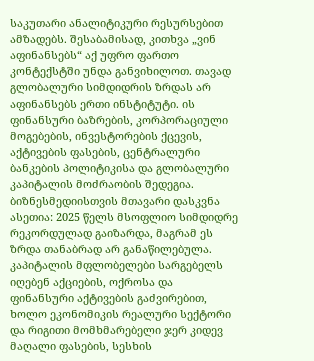საკუთარი ანალიტიკური რესურსებით ამზადებს. შესაბამისად, კითხვა „ვინ აფინანსებს“ აქ უფრო ფართო კონტექსტში უნდა განვიხილოთ. თავად გლობალური სიმდიდრის ზრდას არ აფინანსებს ერთი ინსტიტუტი. ის ფინანსური ბაზრების, კორპორაციული მოგებების, ინვესტორების ქცევის, აქტივების ფასების, ცენტრალური ბანკების პოლიტიკისა და გლობალური კაპიტალის მოძრაობის შედეგია.
ბიზნესმედიისთვის მთავარი დასკვნა ასეთია: 2025 წელს მსოფლიო სიმდიდრე რეკორდულად გაიზარდა, მაგრამ ეს ზრდა თანაბრად არ განაწილებულა. კაპიტალის მფლობელები სარგებელს იღებენ აქციების, ოქროსა და ფინანსური აქტივების გაძვირებით, ხოლო ეკონომიკის რეალური სექტორი და რიგითი მომხმარებელი ჯერ კიდევ მაღალი ფასების, სესხის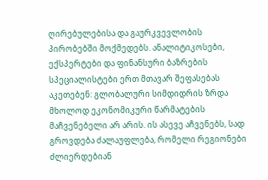ღირებულებისა და გაურკვევლობის პირობებში მოქმედებს. ანალიტიკოსები, ექსპერტები და ფინანსური ბაზრების სპეციალისტები ერთ მთავარ შეფასებას აკეთებენ: გლობალური სიმდიდრის ზრდა მხოლოდ ეკონომიკური წარმატების მაჩვენებელი არ არის. ის ასევე აჩვენებს, სად გროვდება ძალაუფლება, რომელი რეგიონები ძლიერდებიან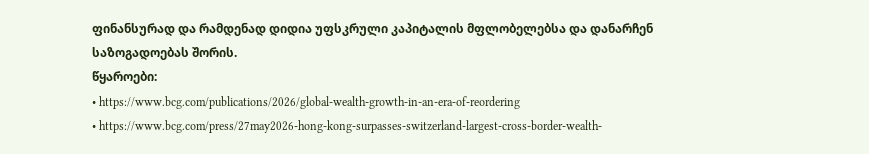ფინანსურად და რამდენად დიდია უფსკრული კაპიტალის მფლობელებსა და დანარჩენ საზოგადოებას შორის.
წყაროები:
• https://www.bcg.com/publications/2026/global-wealth-growth-in-an-era-of-reordering
• https://www.bcg.com/press/27may2026-hong-kong-surpasses-switzerland-largest-cross-border-wealth-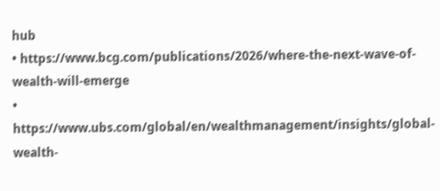hub
• https://www.bcg.com/publications/2026/where-the-next-wave-of-wealth-will-emerge
• https://www.ubs.com/global/en/wealthmanagement/insights/global-wealth-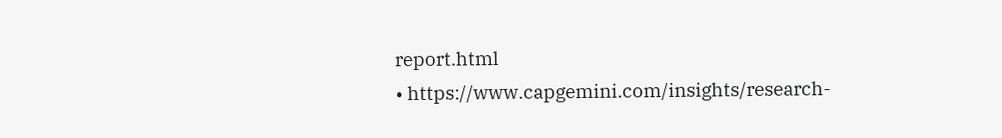report.html
• https://www.capgemini.com/insights/research-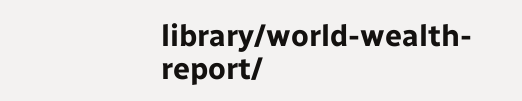library/world-wealth-report/